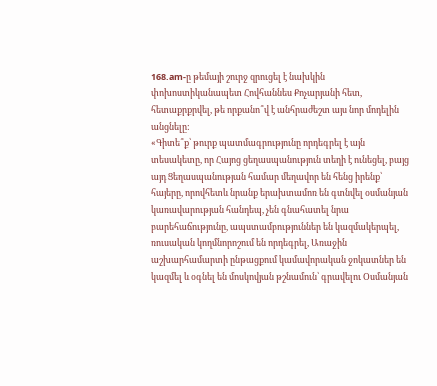168.am-ը թեմայի շուրջ զրուցել է նախկին փոխոստիկանապետ Հովհաննես Քոչարյանի հետ, հետաքրքրվել, թե որքանո՞վ է անհրաժեշտ այս նոր մոդելին անցնելը:
«Գիտե՞ք՝ թուրք պատմագրությունը որդեգրել է այն տեսակետը, որ Հայոց ցեղասպանություն տեղի է ունեցել, բայց այդ Ցեղասպանության համար մեղավոր են հենց իրենք՝ հայերը, որովհետև նրանք երախտամոռ են գտնվել օսմանյան կառավարության հանդեպ, չեն գնահատել նրա բարեհաճությունը, ապստամբություններ են կազմակերպել, ռուսական կողմնորոշում են որդեգրել, Առաջին աշխարհամարտի ընթացքում կամավորական ջոկատներ են կազմել և օգնել են մոսկովյան թշնամուն՝ գրավելու Օսմանյան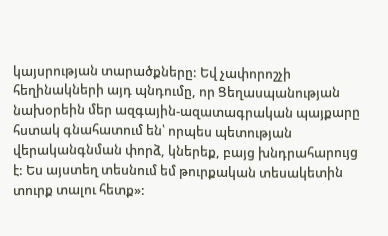կայսրության տարածքները: Եվ չափորոշչի հեղինակների այդ պնդումը, որ Ցեղասպանության նախօրեին մեր ազգային-ազատագրական պայքարը հստակ գնահատում են՝ որպես պետության վերականգնման փորձ, կներեք, բայց խնդրահարույց է: Ես այստեղ տեսնում եմ թուրքական տեսակետին տուրք տալու հետք»: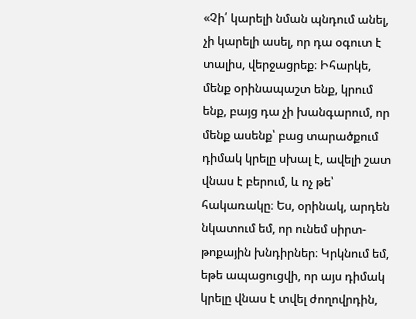«Չի՛ կարելի նման պնդում անել, չի կարելի ասել, որ դա օգուտ է տալիս, վերջացրեք։ Իհարկե, մենք օրինապաշտ ենք, կրում ենք, բայց դա չի խանգարում, որ մենք ասենք՝ բաց տարածքում դիմակ կրելը սխալ է, ավելի շատ վնաս է բերում, և ոչ թե՝ հակառակը։ Ես, օրինակ, արդեն նկատում եմ, որ ունեմ սիրտ-թոքային խնդիրներ։ Կրկնում եմ, եթե ապացուցվի, որ այս դիմակ կրելը վնաս է տվել ժողովրդին,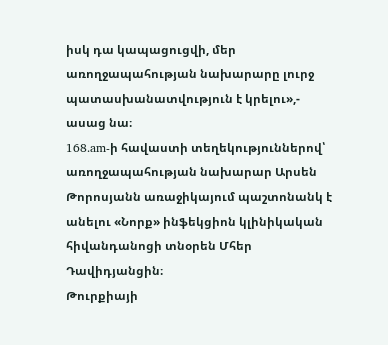իսկ դա կապացուցվի, մեր առողջապահության նախարարը լուրջ պատասխանատվություն է կրելու»,- ասաց նա։
168.am-ի հավաստի տեղեկություններով՝ առողջապահության նախարար Արսեն Թորոսյանն առաջիկայում պաշտոնանկ է անելու «Նորք» ինֆեկցիոն կլինիկական հիվանդանոցի տնօրեն Մհեր Դավիդյանցին։
Թուրքիայի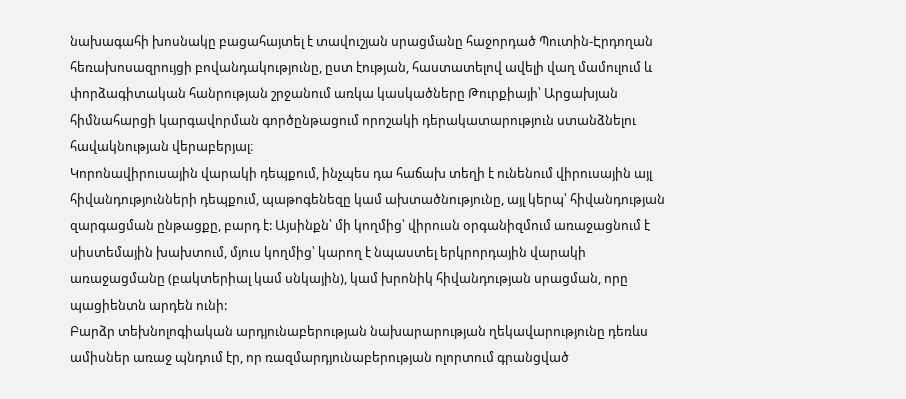նախագահի խոսնակը բացահայտել է տավուշյան սրացմանը հաջորդած Պուտին-Էրդողան հեռախոսազրույցի բովանդակությունը, ըստ էության, հաստատելով ավելի վաղ մամուլում և փորձագիտական հանրության շրջանում առկա կասկածները Թուրքիայի՝ Արցախյան հիմնահարցի կարգավորման գործընթացում որոշակի դերակատարություն ստանձնելու հավակնության վերաբերյալ։
Կորոնավիրուսային վարակի դեպքում, ինչպես դա հաճախ տեղի է ունենում վիրուսային այլ հիվանդությունների դեպքում, պաթոգենեզը կամ ախտածնությունը, այլ կերպ՝ հիվանդության զարգացման ընթացքը, բարդ է: Այսինքն՝ մի կողմից՝ վիրուսն օրգանիզմում առաջացնում է սիստեմային խախտում, մյուս կողմից՝ կարող է նպաստել երկրորդային վարակի առաջացմանը (բակտերիալ կամ սնկային), կամ խրոնիկ հիվանդության սրացման, որը պացիենտն արդեն ունի:
Բարձր տեխնոլոգիական արդյունաբերության նախարարության ղեկավարությունը դեռևս ամիսներ առաջ պնդում էր, որ ռազմարդյունաբերության ոլորտում գրանցված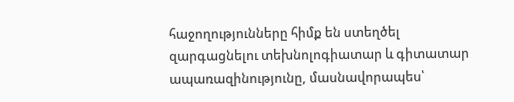հաջողությունները հիմք են ստեղծել զարգացնելու տեխնոլոգիատար և գիտատար ապառազինությունը, մասնավորապես՝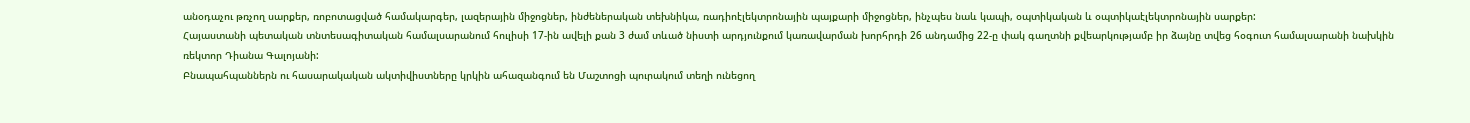անօդաչու թռչող սարքեր, ռոբոտացված համակարգեր, լազերային միջոցներ, ինժեներական տեխնիկա, ռադիոէլեկտրոնային պայքարի միջոցներ, ինչպես նաև կապի, օպտիկական և օպտիկաէլեկտրոնային սարքեր:
Հայաստանի պետական տնտեսագիտական համալսարանում հուլիսի 17-ին ավելի քան 3 ժամ տևած նիստի արդյունքում կառավարման խորհրդի 26 անդամից 22-ը փակ գաղտնի քվեարկությամբ իր ձայնը տվեց հօգուտ համալսարանի նախկին ռեկտոր Դիանա Գալոյանի:
Բնապահպաններն ու հասարակական ակտիվիստները կրկին ահազանգում են Մաշտոցի պուրակում տեղի ունեցող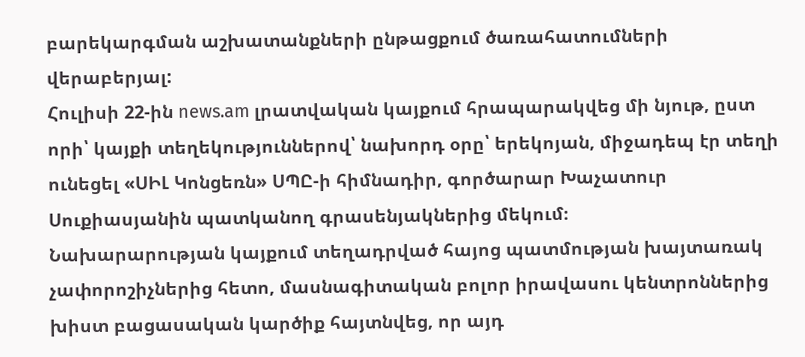բարեկարգման աշխատանքների ընթացքում ծառահատումների վերաբերյալ:
Հուլիսի 22-ին news.am լրատվական կայքում հրապարակվեց մի նյութ, ըստ որի՝ կայքի տեղեկություններով՝ նախորդ օրը՝ երեկոյան, միջադեպ էր տեղի ունեցել «ՍԻԼ Կոնցեռն» ՍՊԸ-ի հիմնադիր, գործարար Խաչատուր Սուքիասյանին պատկանող գրասենյակներից մեկում։
Նախարարության կայքում տեղադրված հայոց պատմության խայտառակ չափորոշիչներից հետո, մասնագիտական բոլոր իրավասու կենտրոններից խիստ բացասական կարծիք հայտնվեց, որ այդ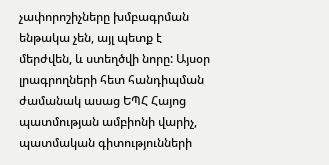չափորոշիչները խմբագրման ենթակա չեն, այլ պետք է մերժվեն, և ստեղծվի նորը: Այսօր լրագրողների հետ հանդիպման ժամանակ ասաց ԵՊՀ Հայոց պատմության ամբիոնի վարիչ, պատմական գիտությունների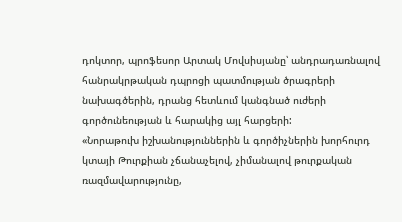դոկտոր, պրոֆեսոր Արտակ Մովսիսյանը՝ անդրադառնալով հանրակրթական դպրոցի պատմության ծրագրերի նախագծերին, դրանց հետևում կանգնած ուժերի գործունեության և հարակից այլ հարցերի:
«Նորաթուխ իշխանություններին և գործիչներին խորհուրդ կտայի Թուրքիան չճանաչելով, չիմանալով թուրքական ռազմավարությունը,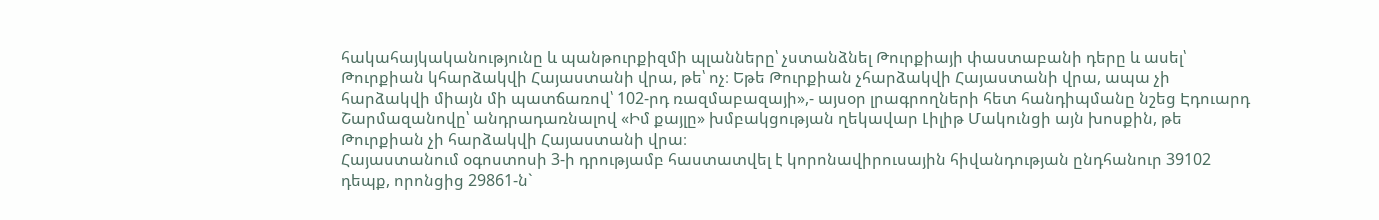հակահայկականությունը և պանթուրքիզմի պլանները՝ չստանձնել Թուրքիայի փաստաբանի դերը և ասել՝ Թուրքիան կհարձակվի Հայաստանի վրա, թե՝ ոչ։ Եթե Թուրքիան չհարձակվի Հայաստանի վրա, ապա չի հարձակվի միայն մի պատճառով՝ 102-րդ ռազմաբազայի»,- այսօր լրագրողների հետ հանդիպմանը նշեց Էդուարդ Շարմազանովը՝ անդրադառնալով «Իմ քայլը» խմբակցության ղեկավար Լիլիթ Մակունցի այն խոսքին, թե Թուրքիան չի հարձակվի Հայաստանի վրա։
Հայաստանում օգոստոսի 3-ի դրությամբ հաստատվել է կորոնավիրուսային հիվանդության ընդհանուր 39102 դեպք, որոնցից 29861-ն`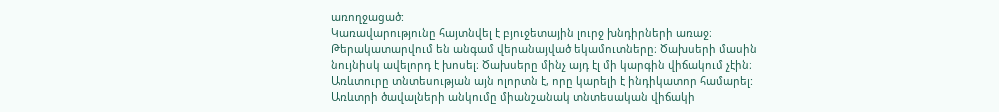առողջացած:
Կառավարությունը հայտնվել է բյուջետային լուրջ խնդիրների առաջ։ Թերակատարվում են անգամ վերանայված եկամուտները։ Ծախսերի մասին նույնիսկ ավելորդ է խոսել։ Ծախսերը մինչ այդ էլ մի կարգին վիճակում չէին։
Առևտուրը տնտեսության այն ոլորտն է, որը կարելի է ինդիկատոր համարել: Առևտրի ծավալների անկումը միանշանակ տնտեսական վիճակի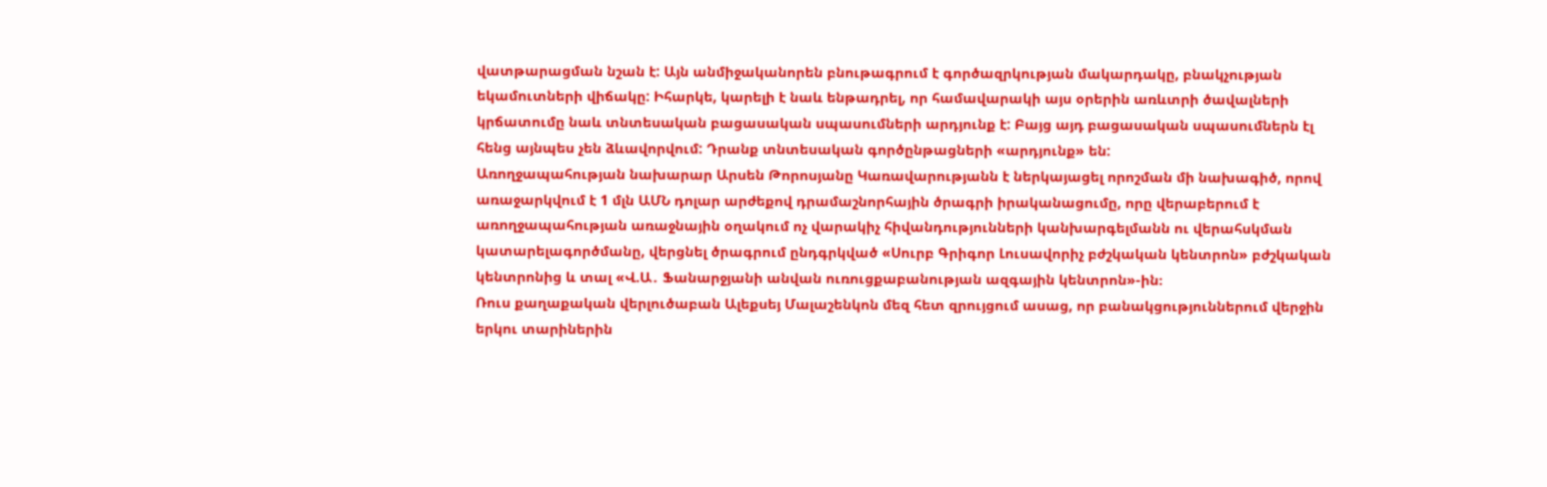վատթարացման նշան է: Այն անմիջականորեն բնութագրում է գործազրկության մակարդակը, բնակչության եկամուտների վիճակը: Իհարկե, կարելի է նաև ենթադրել, որ համավարակի այս օրերին առևտրի ծավալների կրճատումը նաև տնտեսական բացասական սպասումների արդյունք է: Բայց այդ բացասական սպասումներն էլ հենց այնպես չեն ձևավորվում: Դրանք տնտեսական գործընթացների «արդյունք» են:
Առողջապահության նախարար Արսեն Թորոսյանը Կառավարությանն է ներկայացել որոշման մի նախագիծ, որով առաջարկվում է 1 մլն ԱՄՆ դոլար արժեքով դրամաշնորհային ծրագրի իրականացումը, որը վերաբերում է առողջապահության առաջնային օղակում ոչ վարակիչ հիվանդությունների կանխարգելմանն ու վերահսկման կատարելագործմանը, վերցնել ծրագրում ընդգրկված «Սուրբ Գրիգոր Լուսավորիչ բժշկական կենտրոն» բժշկական կենտրոնից և տալ «Վ.Ա․ Ֆանարջյանի անվան ուռուցքաբանության ազգային կենտրոն»-ին։
Ռուս քաղաքական վերլուծաբան Ալեքսեյ Մալաշենկոն մեզ հետ զրույցում ասաց, որ բանակցություններում վերջին երկու տարիներին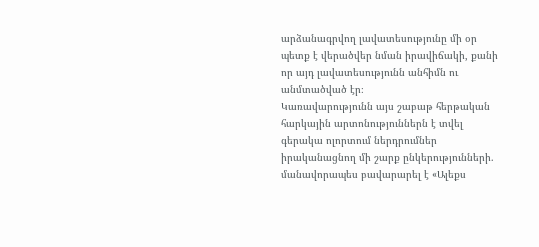արձանագրվող լավատեսությունը մի օր պետք է վերածվեր նման իրավիճակի, քանի որ այդ լավատեսությունն անհիմն ու անմտածված էր։
Կառավարությունն այս շաբաթ հերթական հարկային արտոնություններն է տվել գերակա ոլորտում ներդրումներ իրականացնող մի շարք ընկերությունների. մանավորապես բավարարել է «Ալեքս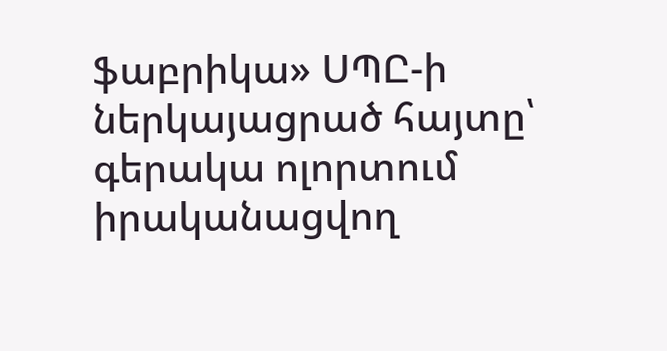ֆաբրիկա» ՍՊԸ-ի ներկայացրած հայտը՝ գերակա ոլորտում իրականացվող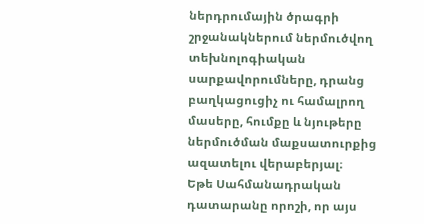ներդրումային ծրագրի շրջանակներում ներմուծվող տեխնոլոգիական սարքավորումները, դրանց բաղկացուցիչ ու համալրող մասերը, հումքը և նյութերը ներմուծման մաքսատուրքից ազատելու վերաբերյալ։
Եթե Սահմանադրական դատարանը որոշի, որ այս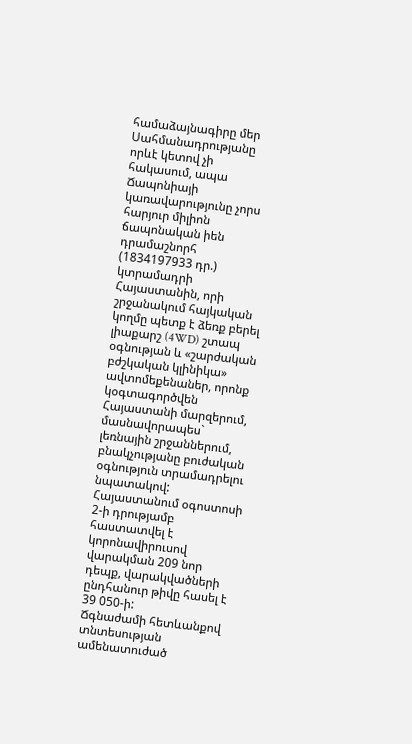համաձայնագիրը մեր Սահմանադրությանը որևէ կետով չի հակասում, ապա Ճապոնիայի կառավարությունը չորս հարյուր միլիոն ճապոնական իեն դրամաշնորհ (1834197933 դր.) կտրամադրի Հայաստանին, որի շրջանակում հայկական կողմը պետք է ձեռք բերել լիաքարշ (4WD) շտապ օգնության և «շարժական բժշկական կլինիկա» ավտոմեքենաներ, որոնք կօգտագործվեն Հայաստանի մարզերում, մասնավորապես` լեռնային շրջաններում, բնակչությանը բուժական օգնություն տրամադրելու նպատակով:
Հայաստանում օգոստոսի 2-ի դրությամբ հաստատվել է կորոնավիրուսով վարակման 209 նոր դեպք, վարակվածների ընդհանուր թիվը հասել է 39 050-ի:
Ճգնաժամի հետևանքով տնտեսության ամենատուժած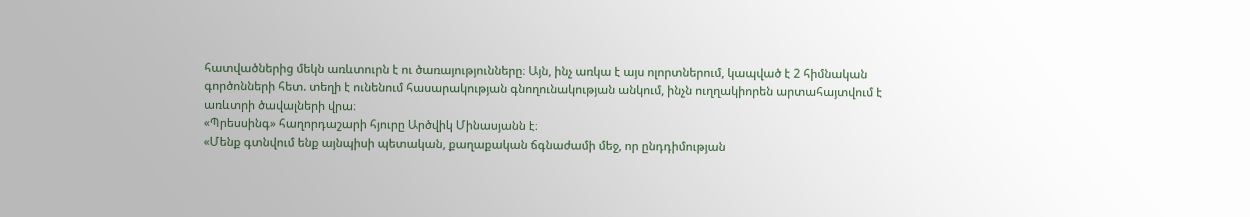հատվածներից մեկն առևտուրն է ու ծառայությունները։ Այն, ինչ առկա է այս ոլորտներում, կապված է 2 հիմնական գործոնների հետ. տեղի է ունենում հասարակության գնողունակության անկում, ինչն ուղղակիորեն արտահայտվում է առևտրի ծավալների վրա։
«Պրեսսինգ» հաղորդաշարի հյուրը Արծվիկ Մինասյանն է։
«Մենք գտնվում ենք այնպիսի պետական, քաղաքական ճգնաժամի մեջ, որ ընդդիմության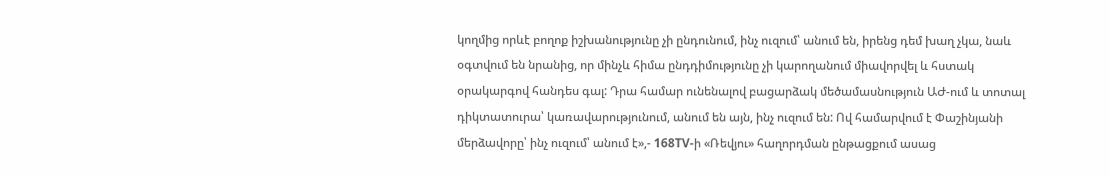կողմից որևէ բողոք իշխանությունը չի ընդունում, ինչ ուզում՝ անում են, իրենց դեմ խաղ չկա, նաև օգտվում են նրանից, որ մինչև հիմա ընդդիմությունը չի կարողանում միավորվել և հստակ օրակարգով հանդես գալ: Դրա համար ունենալով բացարձակ մեծամասնություն ԱԺ-ում և տոտալ դիկտատուրա՝ կառավարությունում, անում են այն, ինչ ուզում են: Ով համարվում է Փաշինյանի մերձավորը՝ ինչ ուզում՝ անում է»,- 168TV-ի «Ռեվյու» հաղորդման ընթացքում ասաց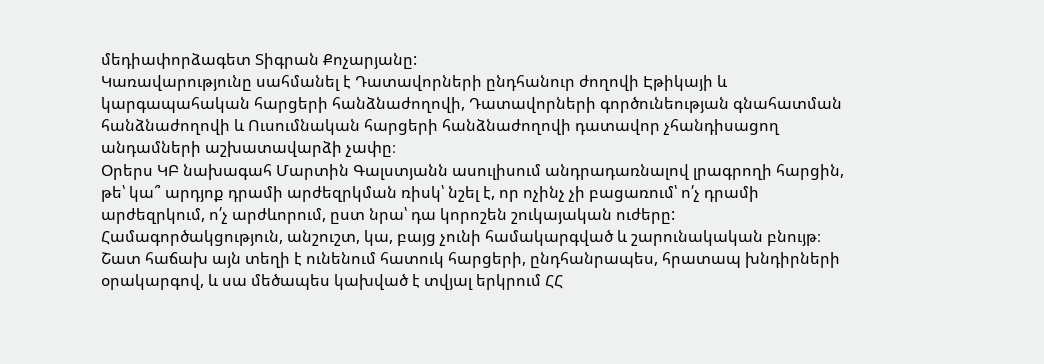մեդիափորձագետ Տիգրան Քոչարյանը:
Կառավարությունը սահմանել է Դատավորների ընդհանուր ժողովի Էթիկայի և կարգապահական հարցերի հանձնաժողովի, Դատավորների գործունեության գնահատման հանձնաժողովի և Ուսումնական հարցերի հանձնաժողովի դատավոր չհանդիսացող անդամների աշխատավարձի չափը։
Օրերս ԿԲ նախագահ Մարտին Գալստյանն ասուլիսում անդրադառնալով լրագրողի հարցին, թե՝ կա՞ արդյոք դրամի արժեզրկման ռիսկ՝ նշել է, որ ոչինչ չի բացառում՝ ո՛չ դրամի արժեզրկում, ո՛չ արժևորում, ըստ նրա՝ դա կորոշեն շուկայական ուժերը:
Համագործակցություն, անշուշտ, կա, բայց չունի համակարգված և շարունակական բնույթ։ Շատ հաճախ այն տեղի է ունենում հատուկ հարցերի, ընդհանրապես, հրատապ խնդիրների օրակարգով, և սա մեծապես կախված է տվյալ երկրում ՀՀ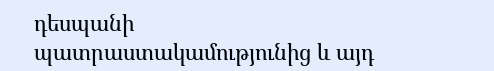դեսպանի պատրաստակամությունից և այդ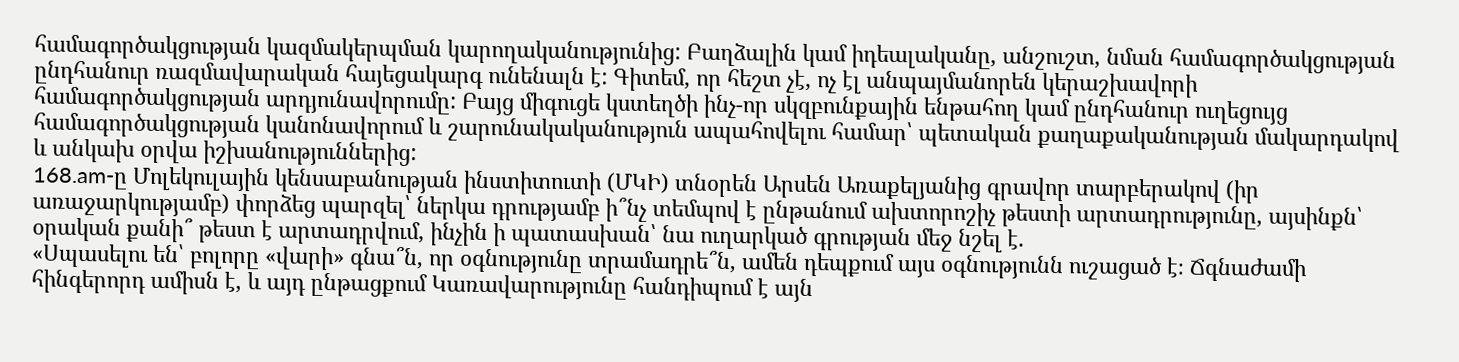համագործակցության կազմակերպման կարողականությունից: Բաղձալին կամ իդեալականը, անշուշտ, նման համագործակցության ընդհանուր ռազմավարական հայեցակարգ ունենալն է: Գիտեմ, որ հեշտ չէ, ոչ էլ անպայմանորեն կերաշխավորի համագործակցության արդյունավորումը: Բայց միգուցե կստեղծի ինչ-որ սկզբունքային ենթահող կամ ընդհանուր ուղեցույց համագործակցության կանոնավորում և շարունակականություն ապահովելու համար՝ պետական քաղաքականության մակարդակով և անկախ օրվա իշխանություններից:
168.am-ը Մոլեկուլային կենսաբանության ինստիտուտի (ՄԿԻ) տնօրեն Արսեն Առաքելյանից գրավոր տարբերակով (իր առաջարկությամբ) փորձեց պարզել՝ ներկա դրությամբ ի՞նչ տեմպով է ընթանում ախտորոշիչ թեստի արտադրությունը, այսինքն՝ օրական քանի՞ թեստ է արտադրվում, ինչին ի պատասխան՝ նա ուղարկած գրության մեջ նշել է.
«Սպասելու են՝ բոլորը «վարի» գնա՞ն, որ օգնությունը տրամադրե՞ն, ամեն դեպքում այս օգնությունն ուշացած է։ Ճգնաժամի հինգերորդ ամիսն է, և այդ ընթացքում Կառավարությունը հանդիպում է այն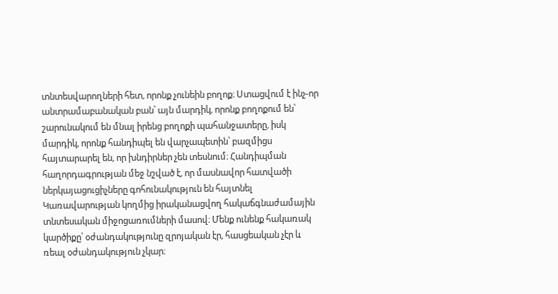տնտեսվարողների հետ, որոնք չունեին բողոք։ Ստացվում է ինչ-որ անտրամաբանական բան՝ այն մարդիկ, որոնք բողոքում են՝ շարունակում են մնալ իրենց բողոքի պահանջատերը, իսկ մարդիկ, որոնք հանդիպել են վարչապետին՝ բազմիցս հայտարարել են, որ խնդիրներ չեն տեսնում։ Հանդիպման հաղորդագրության մեջ նշված է, որ մասնավոր հատվածի ներկայացուցիչները գոհունակություն են հայտնել Կառավարության կողմից իրականացվող հակաճգնաժամային տնտեսական միջոցառումների մասով։ Մենք ունենք հակառակ կարծիքը՝ օժանդակությունը զրոյական էր, հասցեական չէր և ռեալ օժանդակություն չկար։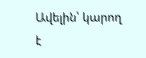Ավելին՝ կարող է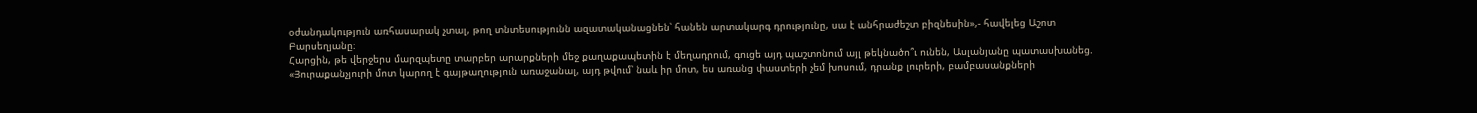օժանդակություն առհասարակ չտալ, թող տնտեսությունն ազատականացնեն՝ հանեն արտակարգ դրությունը, սա է անհրաժեշտ բիզնեսին»,- հավելեց Աշոտ Բարսեղյանը։
Հարցին, թե վերջերս մարզպետը տարբեր արարքների մեջ քաղաքապետին է մեղադրում, գուցե այդ պաշտոնում այլ թեկնածո՞ւ ունեն, Ասլանյանը պատասխանեց. «Յուրաքանչյուրի մոտ կարող է գայթաղություն առաջանալ, այդ թվում՝ նաև իր մոտ, ես առանց փաստերի չեմ խոսում, դրանք լուրերի, բամբասանքների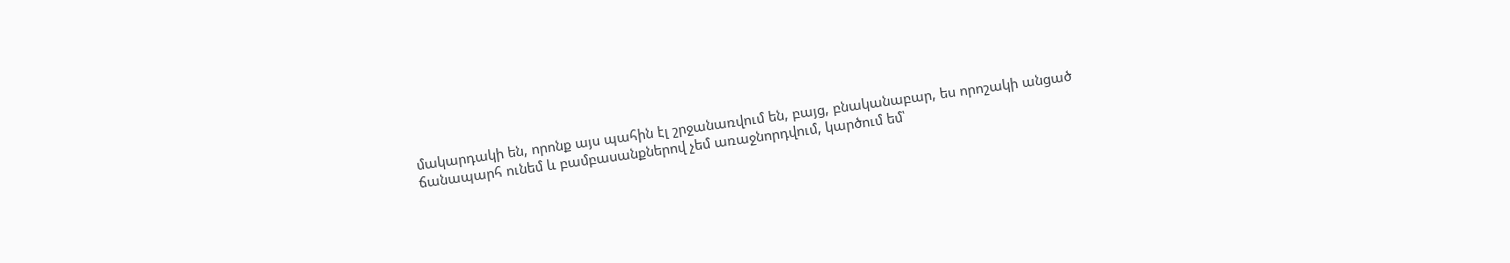մակարդակի են, որոնք այս պահին էլ շրջանառվում են, բայց, բնականաբար, ես որոշակի անցած ճանապարհ ունեմ և բամբասանքներով չեմ առաջնորդվում, կարծում եմ՝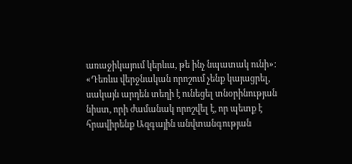առաջիկայում կերևա, թե ինչ նպատակ ունի»:
«Դեռևս վերջնական որոշում չենք կայացրել, սակայն արդեն տեղի է ունեցել տնօրինության նիստ, որի ժամանակ որոշվել է, որ պետք է հրավիրենք Ազգային անվտանգության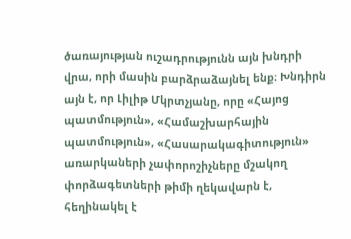ծառայության ուշադրությունն այն խնդրի վրա, որի մասին բարձրաձայնել ենք։ Խնդիրն այն է, որ Լիլիթ Մկրտչյանը, որը «Հայոց պատմություն», «Համաշխարհային պատմություն», «Հասարակագիտություն» առարկաների չափորոշիչները մշակող փորձագետների թիմի ղեկավարն է, հեղինակել է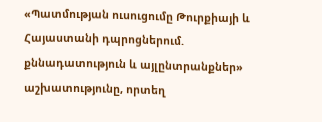«Պատմության ուսուցումը Թուրքիայի և Հայաստանի դպրոցներում. քննադատություն և այլընտրանքներ» աշխատությունը, որտեղ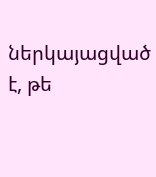ներկայացված է, թե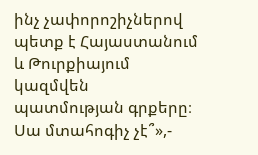ինչ չափորոշիչներով պետք է Հայաստանում և Թուրքիայում կազմվեն պատմության գրքերը։ Սա մտահոգիչ չէ՞»,-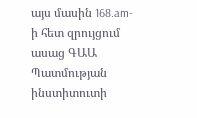այս մասին 168.am-ի հետ զրույցում ասաց ԳԱԱ Պատմության ինստիտուտի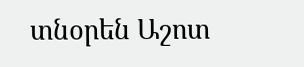տնօրեն Աշոտ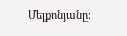Մելքոնյանը։